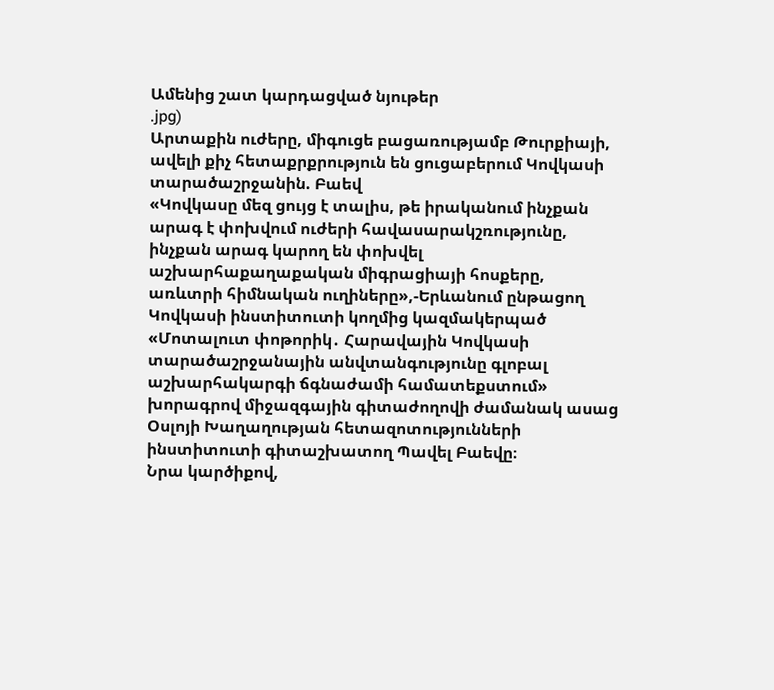Ամենից շատ կարդացված նյութեր
.jpg)
Արտաքին ուժերը, միգուցե բացառությամբ Թուրքիայի, ավելի քիչ հետաքրքրություն են ցուցաբերում Կովկասի տարածաշրջանին. Բաեվ
«Կովկասը մեզ ցույց է տալիս, թե իրականում ինչքան արագ է փոխվում ուժերի հավասարակշռությունը, ինչքան արագ կարող են փոխվել աշխարհաքաղաքական միգրացիայի հոսքերը, առևտրի հիմնական ուղիները»,-Երևանում ընթացող Կովկասի ինստիտուտի կողմից կազմակերպած «Մոտալուտ փոթորիկ․ Հարավային Կովկասի տարածաշրջանային անվտանգությունը գլոբալ աշխարհակարգի ճգնաժամի համատեքստում» խորագրով միջազգային գիտաժողովի ժամանակ ասաց Օսլոյի Խաղաղության հետազոտությունների ինստիտուտի գիտաշխատող Պավել Բաեվը։
Նրա կարծիքով,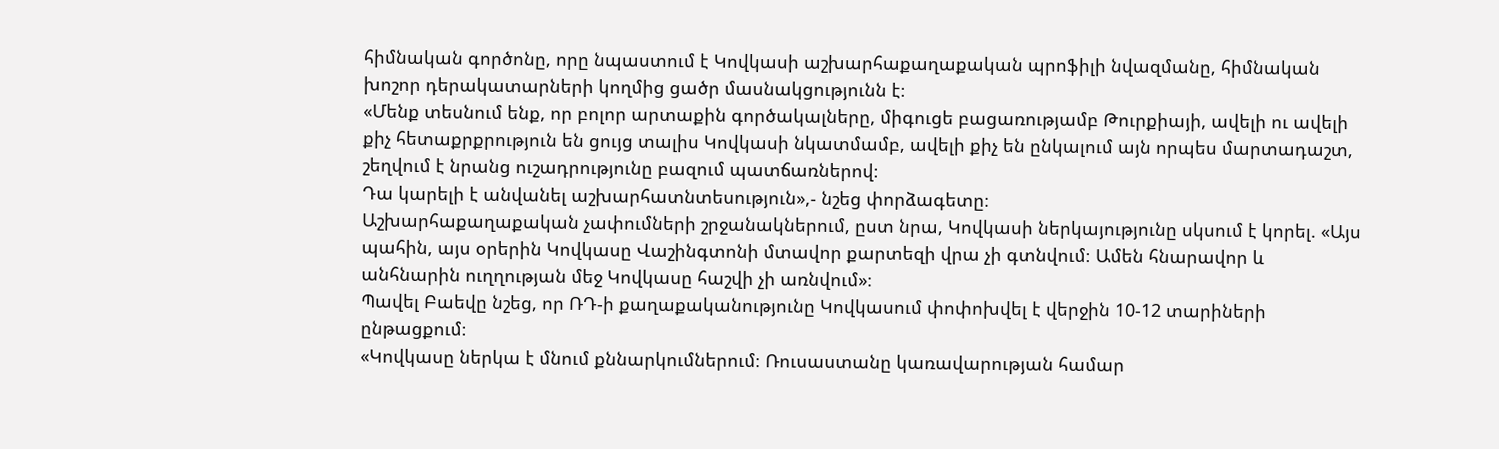հիմնական գործոնը, որը նպաստում է Կովկասի աշխարհաքաղաքական պրոֆիլի նվազմանը, հիմնական խոշոր դերակատարների կողմից ցածր մասնակցությունն է։
«Մենք տեսնում ենք, որ բոլոր արտաքին գործակալները, միգուցե բացառությամբ Թուրքիայի, ավելի ու ավելի քիչ հետաքրքրություն են ցույց տալիս Կովկասի նկատմամբ, ավելի քիչ են ընկալում այն որպես մարտադաշտ, շեղվում է նրանց ուշադրությունը բազում պատճառներով։
Դա կարելի է անվանել աշխարհատնտեսություն»,- նշեց փորձագետը։
Աշխարհաքաղաքական չափումների շրջանակներում, ըստ նրա, Կովկասի ներկայությունը սկսում է կորել. «Այս պահին, այս օրերին Կովկասը Վաշինգտոնի մտավոր քարտեզի վրա չի գտնվում։ Ամեն հնարավոր և անհնարին ուղղության մեջ Կովկասը հաշվի չի առնվում»։
Պավել Բաեվը նշեց, որ ՌԴ-ի քաղաքականությունը Կովկասում փոփոխվել է վերջին 10-12 տարիների ընթացքում։
«Կովկասը ներկա է մնում քննարկումներում։ Ռուսաստանը կառավարության համար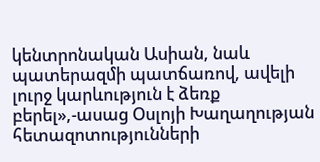կենտրոնական Ասիան, նաև պատերազմի պատճառով, ավելի լուրջ կարևություն է ձեռք բերել»,-ասաց Օսլոյի Խաղաղության հետազոտությունների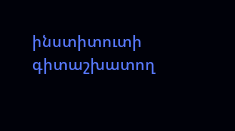ինստիտուտի գիտաշխատող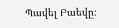Պավել Բաեվը։